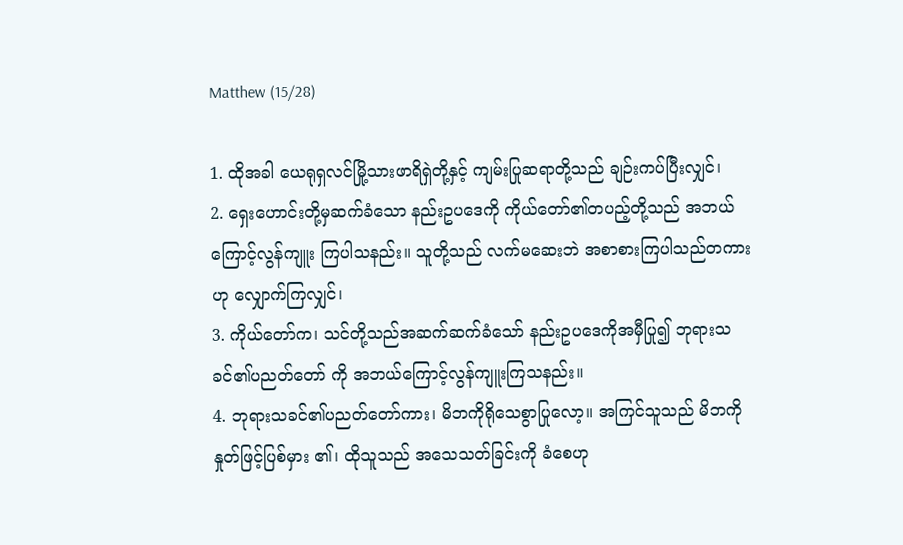Matthew (15/28)

1. ထိုအခါ ယေရုရှလင်မြို့သားဖာရိရှဲတို့နှင့် ကျမ်းပြုဆရာတို့သည် ချဉ်းကပ်ပြီးလျှင်၊
2. ရှေးဟောင်းတို့မှဆက်ခံသော နည်းဥပဒေကို ကိုယ်တော်၏တပည့်တို့သည် အဘယ်ကြောင့်လွန်ကျူး ကြပါသနည်း။ သူတို့သည် လက်မဆေးဘဲ အစာစားကြပါသည်တကားဟု လျှောက်ကြလျှင်၊
3. ကိုယ်တော်က၊ သင်တို့သည်အဆက်ဆက်ခံသော် နည်းဥပဒေကိုအမှီပြု၍ ဘုရားသခင်၏ပညတ်တော် ကို အဘယ်ကြောင့်လွန်ကျူးကြသနည်း။
4. ဘုရားသခင်၏ပညတ်တော်ကား၊ မိဘကိုရိုသေစွာပြုလော့။ အကြင်သူသည် မိဘကိုနှုတ်ဖြင့်ပြစ်မှား ၏၊ ထိုသူသည် အသေသတ်ခြင်းကို ခံစေဟု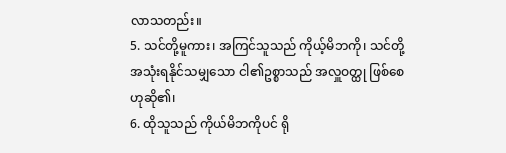လာသတည်း။
5. သင်တို့မူကား၊ အကြင်သူသည် ကိုယ့်မိဘကို၊ သင်တို့အသုံးရနိုင်သမျှသော ငါ၏ဥစ္စာသည် အလှူဝတ္ထု ဖြစ်စေဟုဆို၏၊
6. ထိုသူသည် ကိုယ်မိဘကိုပင် ရို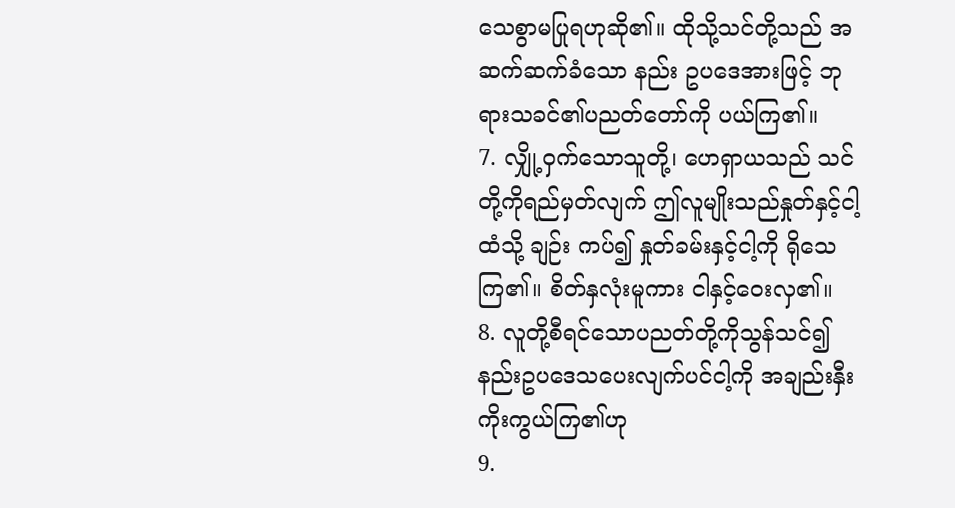သေစွာမပြုရဟုဆို၏။ ထိုသို့သင်တို့သည် အဆက်ဆက်ခံသော နည်း ဥပဒေအားဖြင့် ဘုရားသခင်၏ပညတ်တော်ကို ပယ်ကြ၏။
7. လျှို့ဝှက်သောသူတို့၊ ဟေရှာယသည် သင်တို့ကိုရည်မှတ်လျက် ဤလူမျိုးသည်နှုတ်နှင့်ငါ့ထံသို့ ချဉ်း ကပ်၍ နှုတ်ခမ်းနှင့်ငါ့ကို ရိုသေကြ၏။ စိတ်နှလုံးမူကား ငါနှင့်ဝေးလှ၏။
8. လူတို့စီရင်သောပညတ်တို့ကိုသွန်သင်၍ နည်းဥပဒေသပေးလျက်ပင်ငါ့ကို အချည်းနှီးကိုးကွယ်ကြ၏ဟု
9.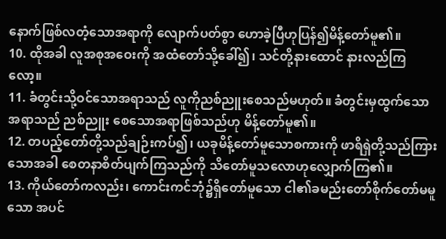နောက်ဖြစ်လတံ့သောအရာကို လျောက်ပတ်စွာ ဟောခဲ့ပြီဟုပြန်၍မိန့်တော်မူ၏။
10. ထိုအခါ လူအစုအဝေးကို အထံတော်သို့ခေါ်၍၊ သင်တို့နားထောင် နားလည်ကြလော့။
11. ခံတွင်းသို့ဝင်သောအရာသည် လူကိုညစ်ညူးစေသည်မဟုတ်။ ခံတွင်းမှထွက်သောအရာသည် ညစ်ညူး စေသောအရာဖြစ်သည်ဟု မိန့်တော်မူ၏။
12. တပည့်တော်တို့သည်ချဉ်းကပ်၍၊ ယခုမိန့်တော်မူသောစကားကို ဖာရိရှဲတို့သည်ကြားသောအခါ စေတနာစိတ်ပျက်ကြသည်ကို သိတော်မူသလောဟုလျှောက်ကြ၏။
13. ကိုယ်တော်ကလည်း၊ ကောင်းကင်ဘုံ၌ရှိတော်မူသော ငါ၏ခမည်းတော်စိုက်တော်မမူသော အပင်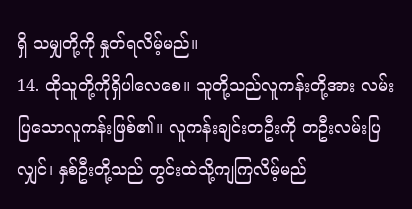ရှိ သမျှတို့ကို နှုတ်ရလိမ့်မည်။
14. ထိုသူတို့ကိုရှိပါလေစေ။ သူတို့သည်လူကန်းတို့အား လမ်းပြသောလူကန်းဖြစ်၏။ လူကန်းချင်းတဦးကို တဦးလမ်းပြလျှင်၊ နှစ်ဦးတို့သည် တွင်းထဲသို့ကျကြလိမ့်မည်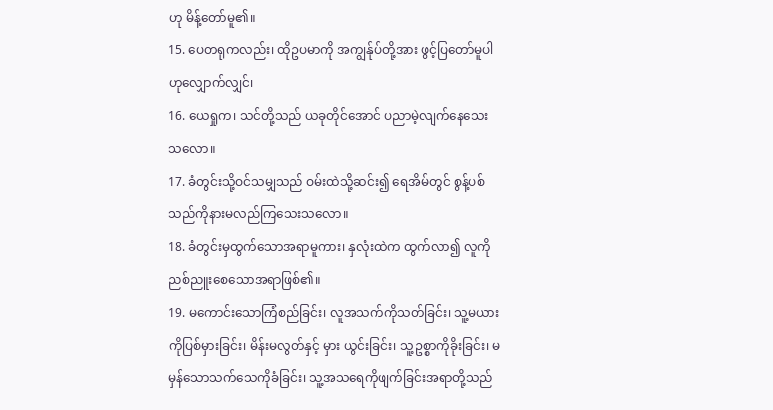ဟု မိန့်တော်မူ၏။
15. ပေတရုကလည်း၊ ထိုဥပမာကို အကျွန်ုပ်တို့အား ဖွင့်ပြတော်မူပါဟုလျှောက်လျှင်၊
16. ယေရှုက၊ သင်တို့သည် ယခုတိုင်အောင် ပညာမဲ့လျက်နေသေးသလော။
17. ခံတွင်းသို့ဝင်သမျှသည် ဝမ်းထဲသို့ဆင်း၍ ရေအိမ်တွင် စွန့်ပစ်သည်ကိုနားမလည်ကြသေးသလော။
18. ခံတွင်းမှထွက်သောအရာမူကား၊ နှလုံးထဲက ထွက်လာ၍ လူကိုညစ်ညူးစေသောအရာဖြစ်၏။
19. မကောင်းသောကြံစည်ခြင်း၊ လူအသက်ကိုသတ်ခြင်း၊ သူ့မယားကိုပြစ်မှားခြင်း၊ မိန်းမလွတ်နှင့် မှား ယွင်းခြင်း၊ သူ့ဥစ္စာကိုခိုးခြင်း၊ မမှန်သောသက်သေကိုခံခြင်း၊ သူ့အသရေကိုဖျက်ခြင်းအရာတို့သည်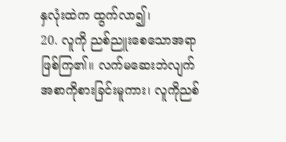နှလုံးထဲက ထွက်လာ၍၊
20. လူကို ညစ်ညူးစေသောအရာဖြစ်ကြ၏။ လက်မဆေးဘဲလျက် အစာကိုစားခြင်းမူကား၊ လူကိုညစ်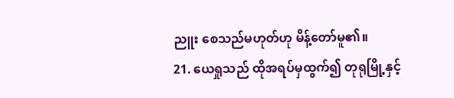ညူး စေသည်မဟုတ်ဟု မိန့်တော်မူ၏။
21. ယေရှုသည် ထိုအရပ်မှထွက်၍ တုရုမြို့နှင့်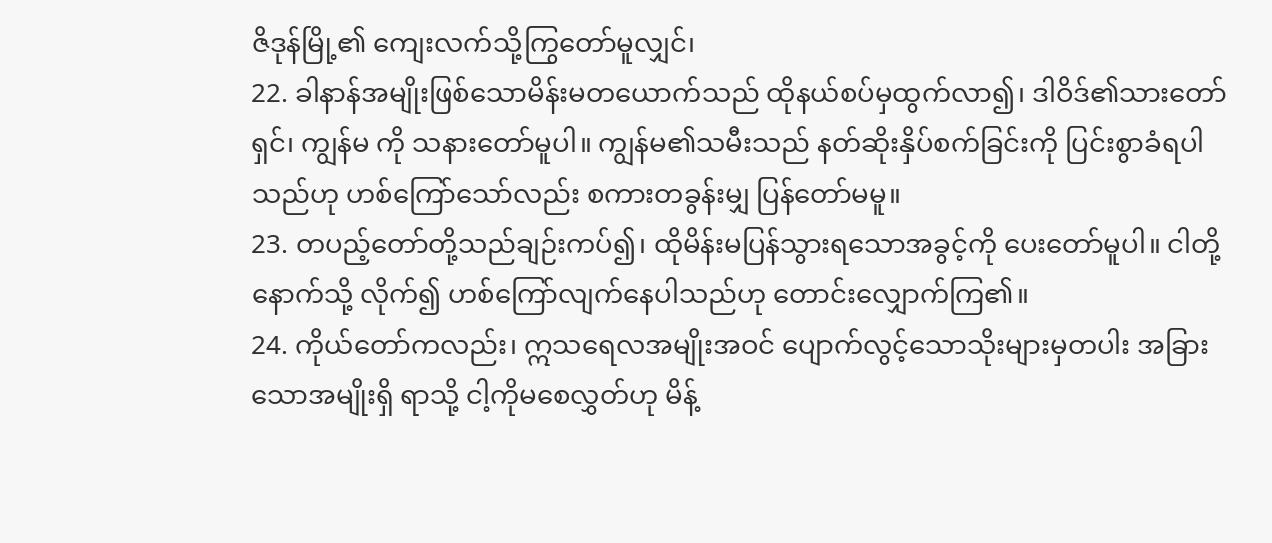ဇိဒုန်မြို့၏ ကျေးလက်သို့ကြွတော်မူလျှင်၊
22. ခါနာန်အမျိုးဖြစ်သောမိန်းမတယောက်သည် ထိုနယ်စပ်မှထွက်လာ၍၊ ဒါဝိဒ်၏သားတော်ရှင်၊ ကျွန်မ ကို သနားတော်မူပါ။ ကျွန်မ၏သမီးသည် နတ်ဆိုးနှိပ်စက်ခြင်းကို ပြင်းစွာခံရပါသည်ဟု ဟစ်ကြော်သော်လည်း စကားတခွန်းမျှ ပြန်တော်မမူ။
23. တပည့်တော်တို့သည်ချဉ်းကပ်၍၊ ထိုမိန်းမပြန်သွားရသောအခွင့်ကို ပေးတော်မူပါ။ ငါတို့နောက်သို့ လိုက်၍ ဟစ်ကြော်လျက်နေပါသည်ဟု တောင်းလျှောက်ကြ၏။
24. ကိုယ်တော်ကလည်း၊ ဣသရေလအမျိုးအဝင် ပျောက်လွင့်သောသိုးများမှတပါး အခြားသောအမျိုးရှိ ရာသို့ ငါ့ကိုမစေလွှတ်ဟု မိန့်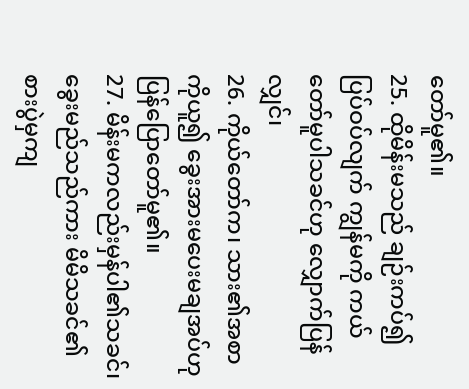တော်မူ၏။
25. ထိုမိန်းမသည် ချဉ်းကပ်၍ပြပ်ဝပ်လျက် ကျွန်မကို ကယ်တော်မူပါသခင်ဟု လျှောက်ပြန်လျှင်၊
26. ကိုယ်တော်က၊ သား၏အစာကိုယူ၍ ခွေးအားမပေးမချအပ်ဟု ပြန်ပြောတော်မူ၏။
27. မိန်းမကလည်းမှန်ပါ၏သခင်၊ ခွေးမည်သည်ကား မိမိသခင်၏စားပွဲမှကျ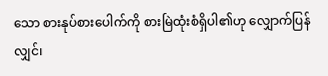သော စားနုပ်စားပေါက်ကို စားမြဲထုံးစံရှိပါ၏ဟု လျှောက်ပြန်လျှင်၊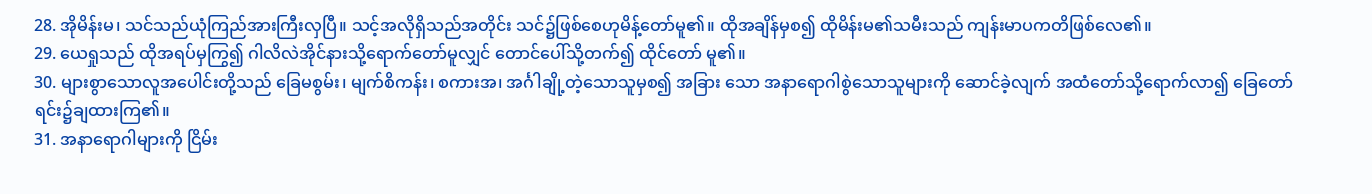28. အိုမိန်းမ၊ သင်သည်ယုံကြည်အားကြီးလှပြီ။ သင့်အလိုရှိသည်အတိုင်း သင်၌ဖြစ်စေဟုမိန့်တော်မူ၏။ ထိုအချိန်မှစ၍ ထိုမိန်းမ၏သမီးသည် ကျန်းမာပကတိဖြစ်လေ၏။
29. ယေရှုသည် ထိုအရပ်မှကြွ၍ ဂါလိလဲအိုင်နားသို့ရောက်တော်မူလျှင် တောင်ပေါ်သို့တက်၍ ထိုင်တော် မူ၏။
30. များစွာသောလူအပေါင်းတို့သည် ခြေမစွမ်း၊ မျက်စိကန်း၊ စကားအ၊ အင်္ဂါချို့တဲ့သောသူမှစ၍ အခြား သော အနာရောဂါစွဲသောသူများကို ဆောင်ခဲ့လျက် အထံတော်သို့ရောက်လာ၍ ခြေတော်ရင်း၌ချထားကြ၏။
31. အနာရောဂါများကို ငြိမ်း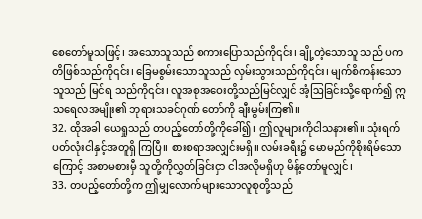စေတော်မူသဖြင့်၊ အသောသူသည် စကားပြောသည်ကို၎င်း၊ ချို့တဲ့သောသူ သည် ပကတိဖြစ်သည်ကို၎င်း၊ ခြေမစွမ်းသောသူသည် လှမ်းသွားသည်ကို၎င်း၊ မျက်စိကန်းသောသူသည် မြင်ရ သည်ကို၎င်း၊ လူအစုအဝေးတို့သည်မြင်လျှင် အံ့ဩခြင်းသို့ရောက်၍ ဣသရေလအမျိုး၏ ဘုရားသခင်ဂုဏ် တော်ကို ချီးမွမ်းကြ၏။
32. ထိုအခါ ယေရှုသည် တပည့်တော်တို့ကိုခေါ်၍၊ ဤလူများကိုငါသနား၏။ သုံးရက်ပတ်လုံးငါနှင့်အတူရှိ ကြပြီ။ စားစရာအလျှင်းမရှိ။ လမ်းခရီး၌ မောမည်ကိုစိုးရိမ်သောကြောင့် အစာမစားမှီ သူတို့ကိုလွှတ်ခြင်းငှာ ငါအလိုမရှိဟု မိန့်တော်မူလျှင်၊
33. တပည့်တော်တို့က ဤမျှလောက်များသောလူစုတို့သည်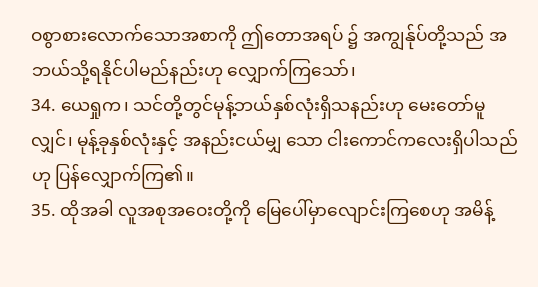ဝစွာစားလောက်သောအစာကို ဤတောအရပ် ၌ အကျွန်ုပ်တို့သည် အဘယ်သို့ရနိုင်ပါမည်နည်းဟု လျှောက်ကြသော်၊
34. ယေရှုက၊ သင်တို့တွင်မုန့်ဘယ်နှစ်လုံးရှိသနည်းဟု မေးတော်မူလျှင်၊ မုန့်ခုနှစ်လုံးနှင့် အနည်းငယ်မျှ သော ငါးကောင်ကလေးရှိပါသည်ဟု ပြန်လျှောက်ကြ၏။
35. ထိုအခါ လူအစုအဝေးတို့ကို မြေပေါ်မှာလျောင်းကြစေဟု အမိန့်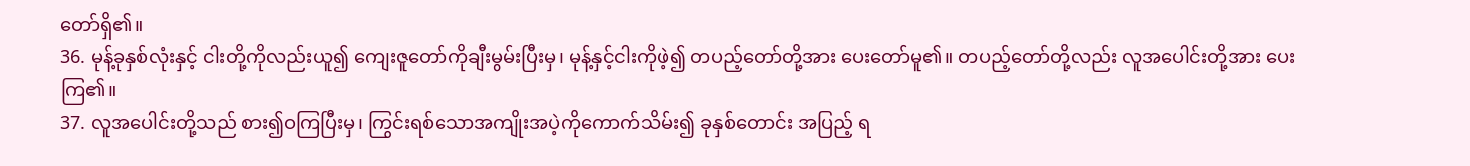တော်ရှိ၏။
36. မုန့်ခုနှစ်လုံးနှင့် ငါးတို့ကိုလည်းယူ၍ ကျေးဇူတော်ကိုချီးမွမ်းပြီးမှ၊ မုန့်နှင့်ငါးကိုဖဲ့၍ တပည့်တော်တို့အား ပေးတော်မူ၏။ တပည့်တော်တို့လည်း လူအပေါင်းတို့အား ပေးကြ၏။
37. လူအပေါင်းတို့သည် စား၍ဝကြပြီးမှ၊ ကြွင်းရစ်သောအကျိုးအပဲ့ကိုကောက်သိမ်း၍ ခုနှစ်တောင်း အပြည့် ရ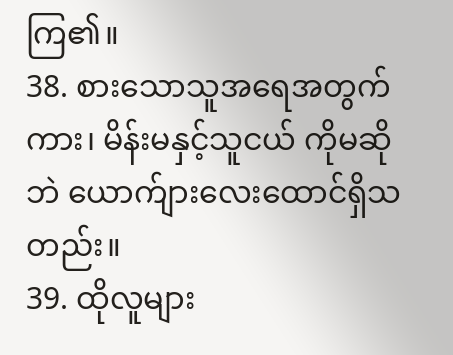ကြ၏။
38. စားသောသူအရေအတွက်ကား၊ မိန်းမနှင့်သူငယ် ကိုမဆိုဘဲ ယောက်ျားလေးထောင်ရှိသတည်း။
39. ထိုလူများ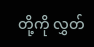တို့ကို လွှတ်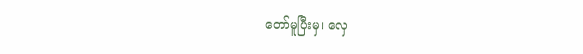တော်မူပြီးမှ၊ လှေ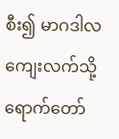စီး၍ မာဂဒါလကျေးလက်သို့ ရောက်တော်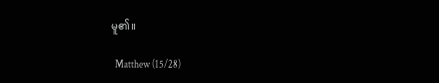မူ၏။

  Matthew (15/28)